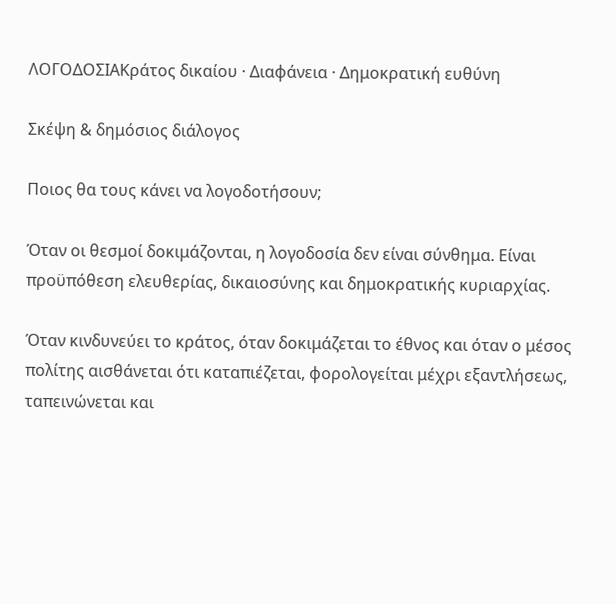ΛΟΓΟΔΟΣΙΑΚράτος δικαίου · Διαφάνεια · Δημοκρατική ευθύνη

Σκέψη & δημόσιος διάλογος

Ποιος θα τους κάνει να λογοδοτήσουν;

Όταν οι θεσμοί δοκιμάζονται, η λογοδοσία δεν είναι σύνθημα. Είναι προϋπόθεση ελευθερίας, δικαιοσύνης και δημοκρατικής κυριαρχίας.

Όταν κινδυνεύει το κράτος, όταν δοκιμάζεται το έθνος και όταν ο μέσος πολίτης αισθάνεται ότι καταπιέζεται, φορολογείται μέχρι εξαντλήσεως, ταπεινώνεται και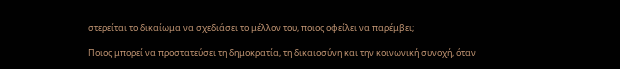στερείται το δικαίωμα να σχεδιάσει το μέλλον του, ποιος οφείλει να παρέμβει;

Ποιος μπορεί να προστατεύσει τη δημοκρατία, τη δικαιοσύνη και την κοινωνική συνοχή, όταν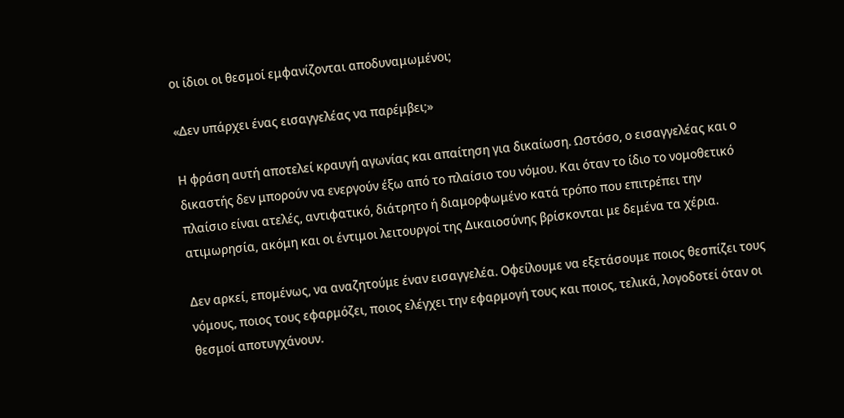οι ίδιοι οι θεσμοί εμφανίζονται αποδυναμωμένοι;

«Δεν υπάρχει ένας εισαγγελέας να παρέμβει;»

Η φράση αυτή αποτελεί κραυγή αγωνίας και απαίτηση για δικαίωση. Ωστόσο, ο εισαγγελέας και ο δικαστής δεν μπορούν να ενεργούν έξω από το πλαίσιο του νόμου. Και όταν το ίδιο το νομοθετικό πλαίσιο είναι ατελές, αντιφατικό, διάτρητο ή διαμορφωμένο κατά τρόπο που επιτρέπει την ατιμωρησία, ακόμη και οι έντιμοι λειτουργοί της Δικαιοσύνης βρίσκονται με δεμένα τα χέρια.

Δεν αρκεί, επομένως, να αναζητούμε έναν εισαγγελέα. Οφείλουμε να εξετάσουμε ποιος θεσπίζει τους νόμους, ποιος τους εφαρμόζει, ποιος ελέγχει την εφαρμογή τους και ποιος, τελικά, λογοδοτεί όταν οι θεσμοί αποτυγχάνουν.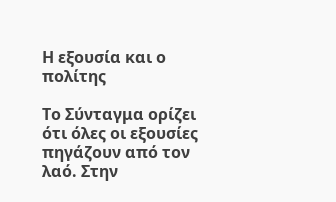Η εξουσία και ο πολίτης

Το Σύνταγμα ορίζει ότι όλες οι εξουσίες πηγάζουν από τον λαό. Στην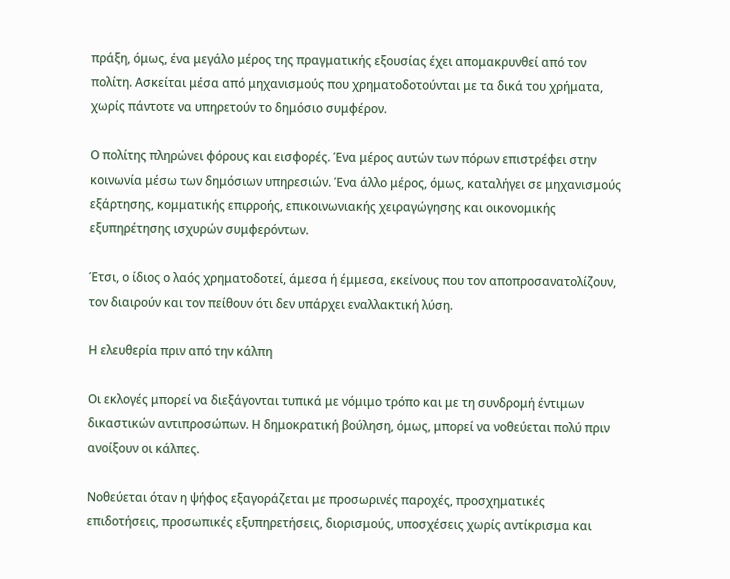πράξη, όμως, ένα μεγάλο μέρος της πραγματικής εξουσίας έχει απομακρυνθεί από τον πολίτη. Ασκείται μέσα από μηχανισμούς που χρηματοδοτούνται με τα δικά του χρήματα, χωρίς πάντοτε να υπηρετούν το δημόσιο συμφέρον.

Ο πολίτης πληρώνει φόρους και εισφορές. Ένα μέρος αυτών των πόρων επιστρέφει στην κοινωνία μέσω των δημόσιων υπηρεσιών. Ένα άλλο μέρος, όμως, καταλήγει σε μηχανισμούς εξάρτησης, κομματικής επιρροής, επικοινωνιακής χειραγώγησης και οικονομικής εξυπηρέτησης ισχυρών συμφερόντων.

Έτσι, ο ίδιος ο λαός χρηματοδοτεί, άμεσα ή έμμεσα, εκείνους που τον αποπροσανατολίζουν, τον διαιρούν και τον πείθουν ότι δεν υπάρχει εναλλακτική λύση.

Η ελευθερία πριν από την κάλπη

Οι εκλογές μπορεί να διεξάγονται τυπικά με νόμιμο τρόπο και με τη συνδρομή έντιμων δικαστικών αντιπροσώπων. Η δημοκρατική βούληση, όμως, μπορεί να νοθεύεται πολύ πριν ανοίξουν οι κάλπες.

Νοθεύεται όταν η ψήφος εξαγοράζεται με προσωρινές παροχές, προσχηματικές επιδοτήσεις, προσωπικές εξυπηρετήσεις, διορισμούς, υποσχέσεις χωρίς αντίκρισμα και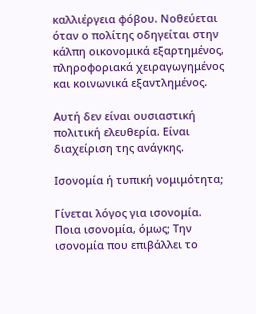καλλιέργεια φόβου. Νοθεύεται όταν ο πολίτης οδηγείται στην κάλπη οικονομικά εξαρτημένος, πληροφοριακά χειραγωγημένος και κοινωνικά εξαντλημένος.

Αυτή δεν είναι ουσιαστική πολιτική ελευθερία. Είναι διαχείριση της ανάγκης.

Ισονομία ή τυπική νομιμότητα;

Γίνεται λόγος για ισονομία. Ποια ισονομία, όμως; Την ισονομία που επιβάλλει το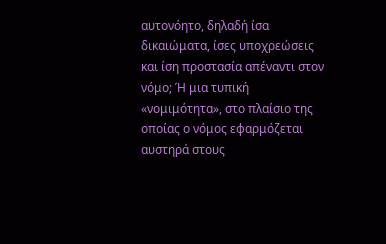αυτονόητο, δηλαδή ίσα δικαιώματα, ίσες υποχρεώσεις και ίση προστασία απέναντι στον νόμο; Ή μια τυπική «νομιμότητα», στο πλαίσιο της οποίας ο νόμος εφαρμόζεται αυστηρά στους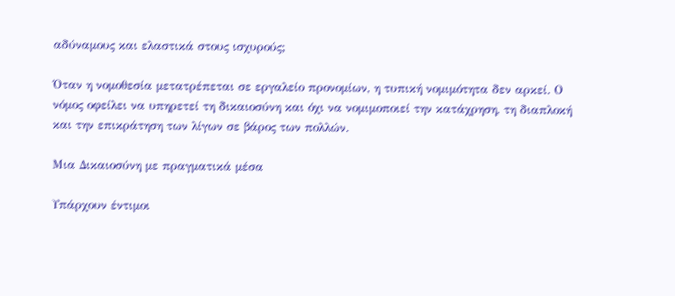αδύναμους και ελαστικά στους ισχυρούς;

Όταν η νομοθεσία μετατρέπεται σε εργαλείο προνομίων, η τυπική νομιμότητα δεν αρκεί. Ο νόμος οφείλει να υπηρετεί τη δικαιοσύνη και όχι να νομιμοποιεί την κατάχρηση, τη διαπλοκή και την επικράτηση των λίγων σε βάρος των πολλών.

Μια Δικαιοσύνη με πραγματικά μέσα

Υπάρχουν έντιμοι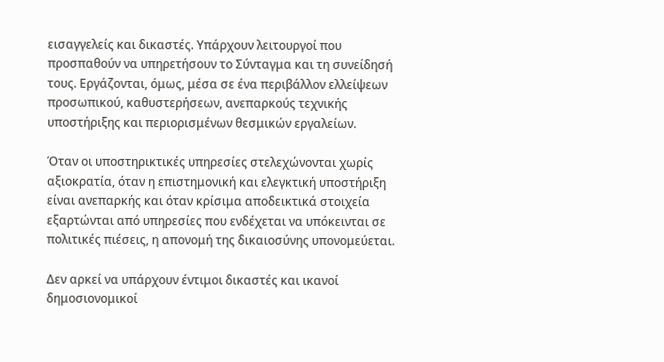εισαγγελείς και δικαστές. Υπάρχουν λειτουργοί που προσπαθούν να υπηρετήσουν το Σύνταγμα και τη συνείδησή τους. Εργάζονται, όμως, μέσα σε ένα περιβάλλον ελλείψεων προσωπικού, καθυστερήσεων, ανεπαρκούς τεχνικής υποστήριξης και περιορισμένων θεσμικών εργαλείων.

Όταν οι υποστηρικτικές υπηρεσίες στελεχώνονται χωρίς αξιοκρατία, όταν η επιστημονική και ελεγκτική υποστήριξη είναι ανεπαρκής και όταν κρίσιμα αποδεικτικά στοιχεία εξαρτώνται από υπηρεσίες που ενδέχεται να υπόκεινται σε πολιτικές πιέσεις, η απονομή της δικαιοσύνης υπονομεύεται.

Δεν αρκεί να υπάρχουν έντιμοι δικαστές και ικανοί δημοσιονομικοί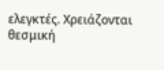ελεγκτές. Χρειάζονται θεσμική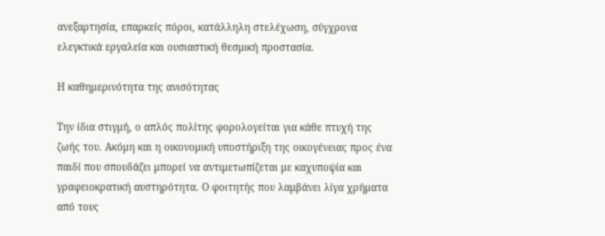ανεξαρτησία, επαρκείς πόροι, κατάλληλη στελέχωση, σύγχρονα ελεγκτικά εργαλεία και ουσιαστική θεσμική προστασία.

Η καθημερινότητα της ανισότητας

Την ίδια στιγμή, ο απλός πολίτης φορολογείται για κάθε πτυχή της ζωής του. Ακόμη και η οικονομική υποστήριξη της οικογένειας προς ένα παιδί που σπουδάζει μπορεί να αντιμετωπίζεται με καχυποψία και γραφειοκρατική αυστηρότητα. Ο φοιτητής που λαμβάνει λίγα χρήματα από τους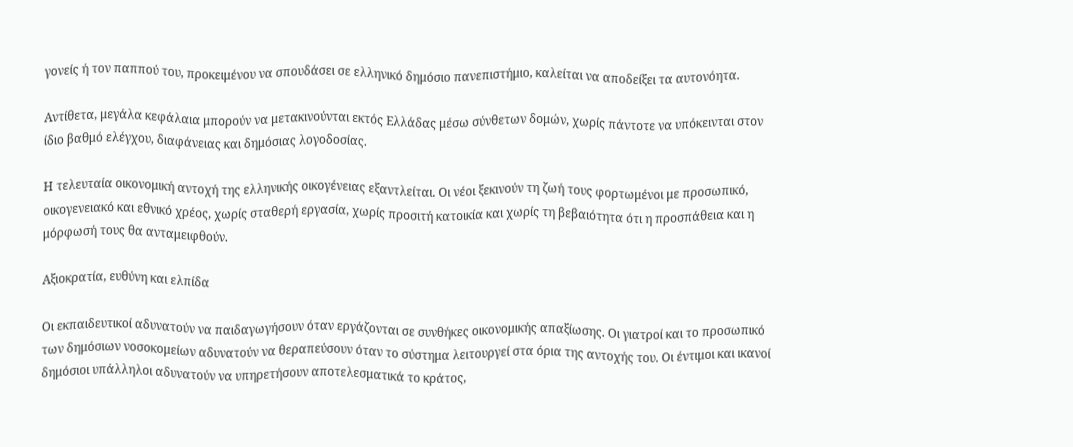γονείς ή τον παππού του, προκειμένου να σπουδάσει σε ελληνικό δημόσιο πανεπιστήμιο, καλείται να αποδείξει τα αυτονόητα.

Αντίθετα, μεγάλα κεφάλαια μπορούν να μετακινούνται εκτός Ελλάδας μέσω σύνθετων δομών, χωρίς πάντοτε να υπόκεινται στον ίδιο βαθμό ελέγχου, διαφάνειας και δημόσιας λογοδοσίας.

Η τελευταία οικονομική αντοχή της ελληνικής οικογένειας εξαντλείται. Οι νέοι ξεκινούν τη ζωή τους φορτωμένοι με προσωπικό, οικογενειακό και εθνικό χρέος, χωρίς σταθερή εργασία, χωρίς προσιτή κατοικία και χωρίς τη βεβαιότητα ότι η προσπάθεια και η μόρφωσή τους θα ανταμειφθούν.

Αξιοκρατία, ευθύνη και ελπίδα

Οι εκπαιδευτικοί αδυνατούν να παιδαγωγήσουν όταν εργάζονται σε συνθήκες οικονομικής απαξίωσης. Οι γιατροί και το προσωπικό των δημόσιων νοσοκομείων αδυνατούν να θεραπεύσουν όταν το σύστημα λειτουργεί στα όρια της αντοχής του. Οι έντιμοι και ικανοί δημόσιοι υπάλληλοι αδυνατούν να υπηρετήσουν αποτελεσματικά το κράτος,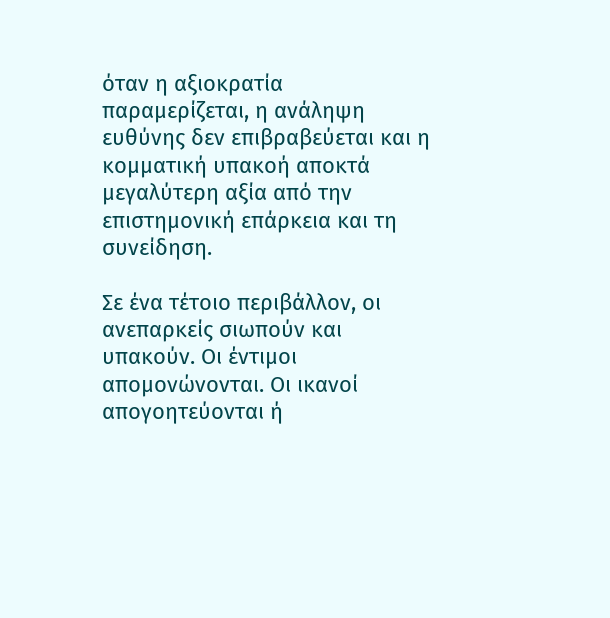όταν η αξιοκρατία παραμερίζεται, η ανάληψη ευθύνης δεν επιβραβεύεται και η κομματική υπακοή αποκτά μεγαλύτερη αξία από την επιστημονική επάρκεια και τη συνείδηση.

Σε ένα τέτοιο περιβάλλον, οι ανεπαρκείς σιωπούν και υπακούν. Οι έντιμοι απομονώνονται. Οι ικανοί απογοητεύονται ή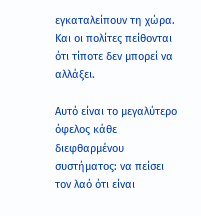εγκαταλείπουν τη χώρα. Και οι πολίτες πείθονται ότι τίποτε δεν μπορεί να αλλάξει.

Αυτό είναι το μεγαλύτερο όφελος κάθε διεφθαρμένου συστήματος: να πείσει τον λαό ότι είναι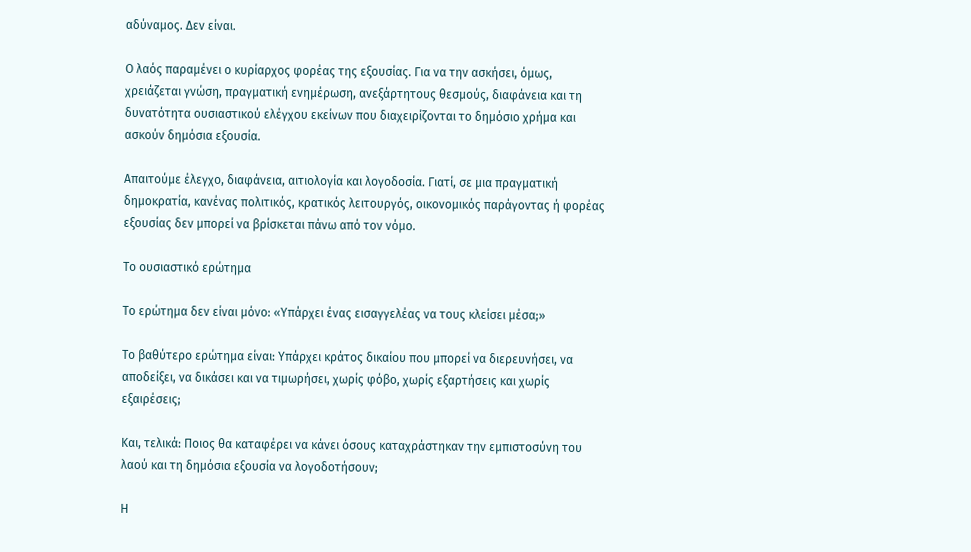αδύναμος. Δεν είναι.

Ο λαός παραμένει ο κυρίαρχος φορέας της εξουσίας. Για να την ασκήσει, όμως, χρειάζεται γνώση, πραγματική ενημέρωση, ανεξάρτητους θεσμούς, διαφάνεια και τη δυνατότητα ουσιαστικού ελέγχου εκείνων που διαχειρίζονται το δημόσιο χρήμα και ασκούν δημόσια εξουσία.

Απαιτούμε έλεγχο, διαφάνεια, αιτιολογία και λογοδοσία. Γιατί, σε μια πραγματική δημοκρατία, κανένας πολιτικός, κρατικός λειτουργός, οικονομικός παράγοντας ή φορέας εξουσίας δεν μπορεί να βρίσκεται πάνω από τον νόμο.

Το ουσιαστικό ερώτημα

Το ερώτημα δεν είναι μόνο: «Υπάρχει ένας εισαγγελέας να τους κλείσει μέσα;»

Το βαθύτερο ερώτημα είναι: Υπάρχει κράτος δικαίου που μπορεί να διερευνήσει, να αποδείξει, να δικάσει και να τιμωρήσει, χωρίς φόβο, χωρίς εξαρτήσεις και χωρίς εξαιρέσεις;

Και, τελικά: Ποιος θα καταφέρει να κάνει όσους καταχράστηκαν την εμπιστοσύνη του λαού και τη δημόσια εξουσία να λογοδοτήσουν;

Η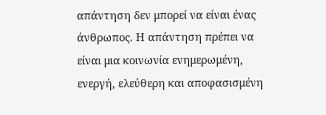απάντηση δεν μπορεί να είναι ένας άνθρωπος. Η απάντηση πρέπει να είναι μια κοινωνία ενημερωμένη, ενεργή, ελεύθερη και αποφασισμένη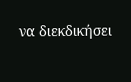να διεκδικήσει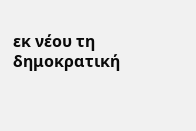εκ νέου τη δημοκρατική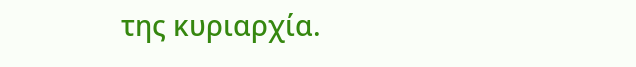της κυριαρχία.